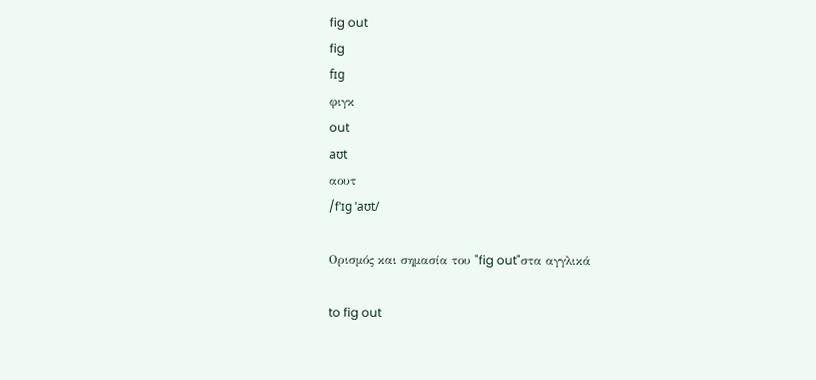fig out
fig
fɪg
φιγκ
out
aʊt
αουτ
/fˈɪɡ ˈaʊt/

Ορισμός και σημασία του "fig out"στα αγγλικά

to fig out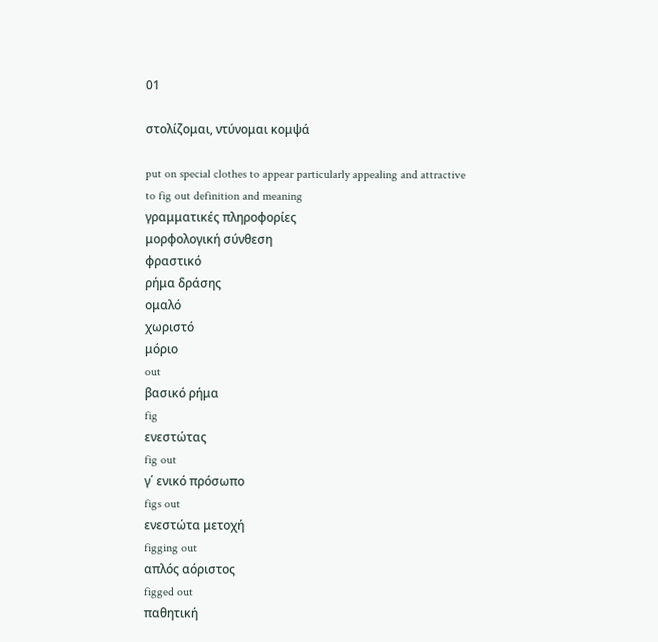01

στολίζομαι, ντύνομαι κομψά

put on special clothes to appear particularly appealing and attractive
to fig out definition and meaning
γραμματικές πληροφορίες
μορφολογική σύνθεση
φραστικό
ρήμα δράσης
ομαλό
χωριστό
μόριο
out
βασικό ρήμα
fig
ενεστώτας
fig out
γ΄ ενικό πρόσωπο
figs out
ενεστώτα μετοχή
figging out
απλός αόριστος
figged out
παθητική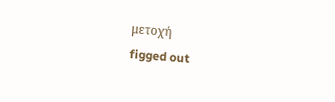μετοχή
figged out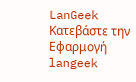LanGeek
Κατεβάστε την Εφαρμογή
langeek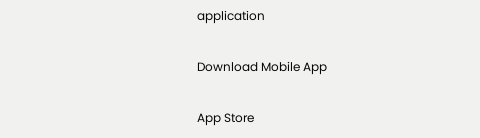application

Download Mobile App

App Store